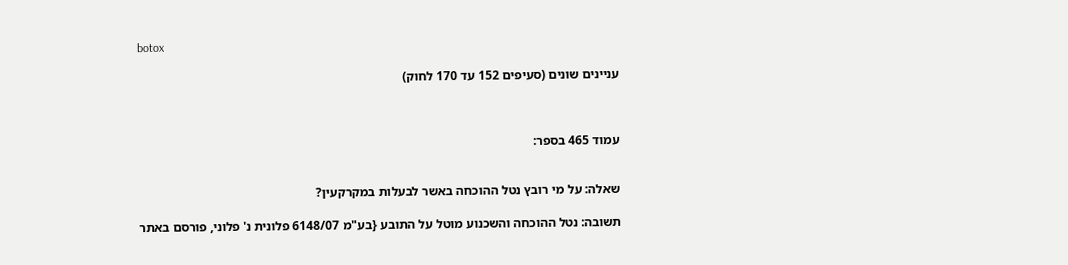botox

עניינים שונים (סעיפים 152 עד 170 לחוק)



עמוד 465 בספר:


שאלה: על מי רובץ נטל ההוכחה באשר לבעלות במקרקעין?

תשובה: נטל ההוכחה והשכנוע מוטל על התובע {בע"מ 6148/07 פלונית נ' פלוני, פורסם באתר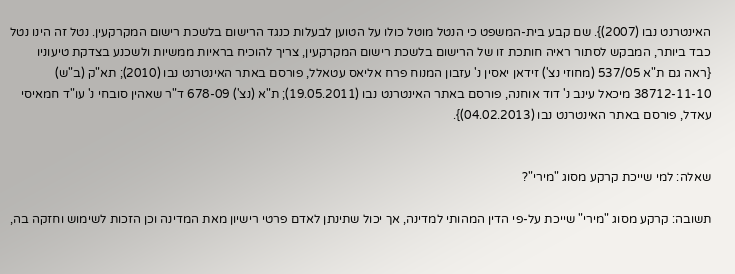האינטרנט נבו (2007)}. שם קבע בית-המשפט כי הנטל מוטל כולו על הטוען לבעלות כנגד הרישום בלשכת רישום המקרקעין. נטל זה הינו נטל כבד ביותר, המבקש לסתור ראיה חותכת זו של הרישום בלשכת רישום המקרקעין, צריך להוכיח בראיות ממשיות ולשכנע בצדקת טיעוניו {ראה גם ת"א 537/05 (מחוזי נצ') זידאן יאסין נ' עזבון המנוח פרח אליאס עטאלל, פורסם באתר האינטרנט נבו (2010); תא"ק (ב"ש) 38712-11-10 מיכאל עינב נ' דוד אוחנה, פורסם באתר האינטרנט נבו (19.05.2011); ת"א (נצ') 678-09 ד"ר שאהין סובחי נ' עו"ד חמאיסי עאדל, פורסם באתר האינטרנט נבו (04.02.2013)}.


שאלה: למי שייכת קרקע מסוג "מירי"?

תשובה: קרקע מסוג "מירי" שייכת על-פי הדין המהותי למדינה, אך יכול שתינתן לאדם פרטי רישיון מאת המדינה וכן הזכות לשימוש וחזקה בה,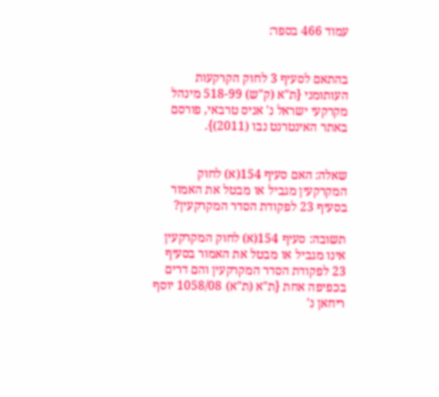עמוד 466 בספר:


בהתאם לסעיף 3 לחוק הקרקעות העותומני {ת"א (ק"ש) 518-99 מינהל מקרקעי ישראל נ' אניס טרבאי, פורסם באתר האינטרנט נבו (2011)}.


שאלה: האם סעיף 154(א) לחוק המקרקעין מגביל או מבטל את האמור בסעיף 23 לפקודת הסדר המקרקעין?

תשובה: סעיף 154(א) לחוק המקרקעין אינו מגביל או מבטל את האמור בסעיף 23 לפקודת הסדר המקרקעין והם דרים בכפיפה אחת {ת"א (ת"א) 1058/08 יוסף ריחאן נ'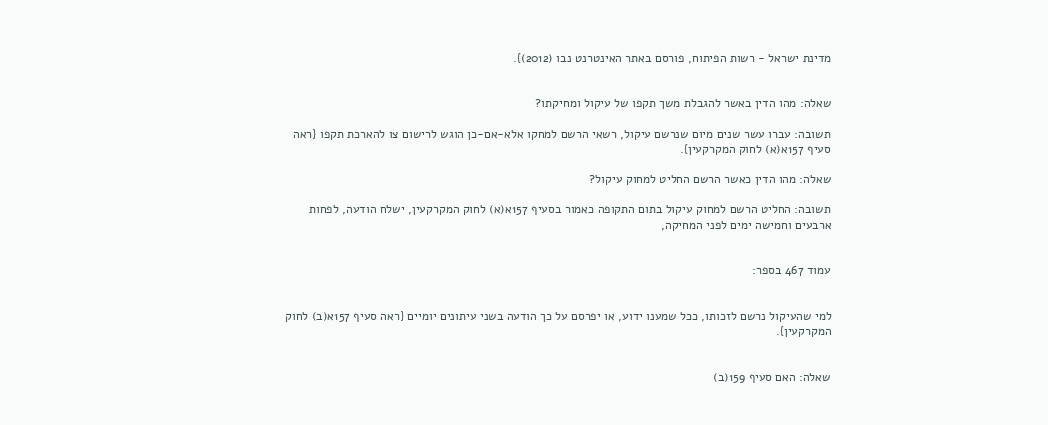מדינת ישראל - רשות הפיתוח, פורסם באתר האינטרנט נבו (2012)}.


שאלה: מהו הדין באשר להגבלת משך תקפו של עיקול ומחיקתו?

תשובה: עברו עשר שנים מיום שנרשם עיקול, רשאי הרשם למחקו אלא-אם-כן הוגש לרישום צו להארכת תקפו {ראה סעיף 157א(א) לחוק המקרקעין}.

שאלה: מהו הדין כאשר הרשם החליט למחוק עיקול?

תשובה: החליט הרשם למחוק עיקול בתום התקופה כאמור בסעיף 157א(א) לחוק המקרקעין, ישלח הודעה, לפחות ארבעים וחמישה ימים לפני המחיקה,


עמוד 467 בספר:


למי שהעיקול נרשם לזכותו, ככל שמענו ידוע, או יפרסם על כך הודעה בשני עיתונים יומיים {ראה סעיף 157א(ב) לחוק המקרקעין}.


שאלה: האם סעיף 159(ב)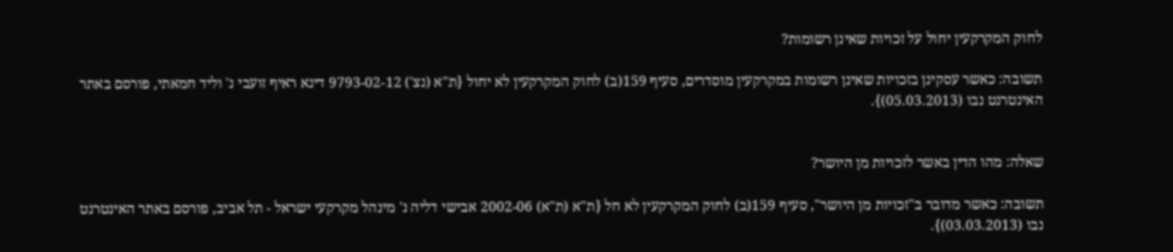לחוק המקרקעין יחול על זכויות שאינן רשומות?

תשובה: כאשר עסקינן בזכויות שאינן רשומות במקרקעין מוסדרים, סעיף 159(ב) לחוק המקרקעין לא יחול {ת"א (נצ') 9793-02-12 דינא ראיף זועבי נ' וליד חמאתי, פורסם באתר האינטרנט נבו (05.03.2013)}.


שאלה: מהו הדין באשר לזכויות מן היושר?

תשובה: כאשר מדובר ב"זכויות מן היושר", סעיף 159(ב) לחוק המקרקעין לא חל {ת"א (ת"א) 2002-06 אבישי דליה נ' מינהל מקרקעי ישראל - תל אביב, פורסם באתר האינטרנט נבו (03.03.2013)}.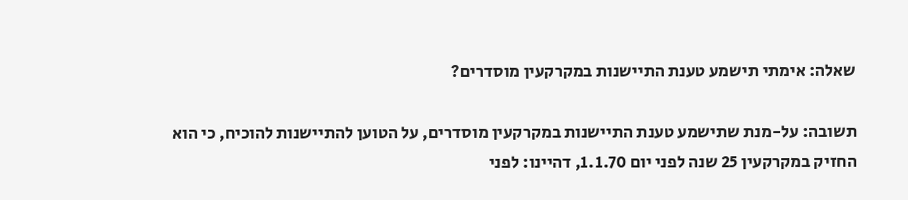שאלה: אימתי תישמע טענת התיישנות במקרקעין מוסדרים?

תשובה: על-מנת שתישמע טענת התיישנות במקרקעין מוסדרים, על הטוען להתיישנות להוכיח, כי הוא החזיק במקרקעין 25 שנה לפני יום 1.1.70, דהיינו: לפני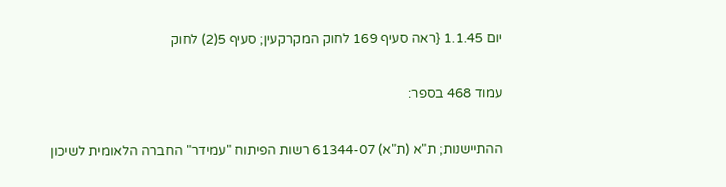יום 1.1.45 {ראה סעיף 169 לחוק המקרקעין; סעיף 5(2) לחוק


עמוד 468 בספר:


ההתיישנות; ת"א (ת"א) 61344-07 רשות הפיתוח "עמידר" החברה הלאומית לשיכון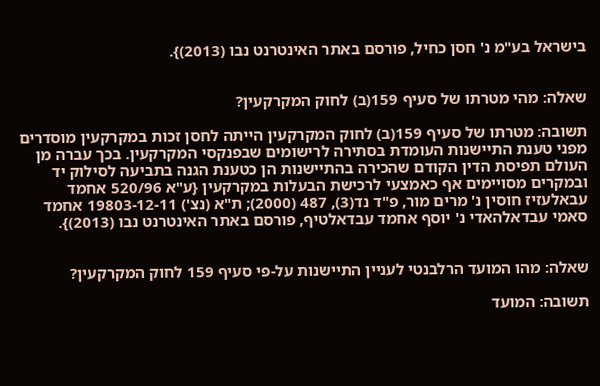בישראל בע"מ נ' חסן כחיל, פורסם באתר האינטרנט נבו (2013)}.


שאלה: מהי מטרתו של סעיף 159(ב) לחוק המקרקעין?

תשובה: מטרתו של סעיף 159(ב) לחוק המקרקעין הייתה לחסן זכות במקרקעין מוסדרים מפני טענת התיישנות העומדת בסתירה לרישומים שבפנקסי המקרקעין. בכך עברה מן העולם תפיסת הדין הקודם שהכירה בהתיישנות הן כטענת הגנה בתביעה לסילוק יד ובמקרים מסויימים אף כאמצעי לרכישת הבעלות במקרקעין {ע"א 520/96 אחמד עבאלעזיז חוסין נ' מרים מור, פ"ד נד(3), 487 (2000); ת"א (נצ') 19803-12-11 אחמד סאמי עבדאלהאדי נ' יוסף אחמד עבדאלטיף, פורסם באתר האינטרנט נבו (2013)}.


שאלה: מהו המועד הרלבנטי לעניין התיישנות על-פי סעיף 159 לחוק המקרקעין?

תשובה: המועד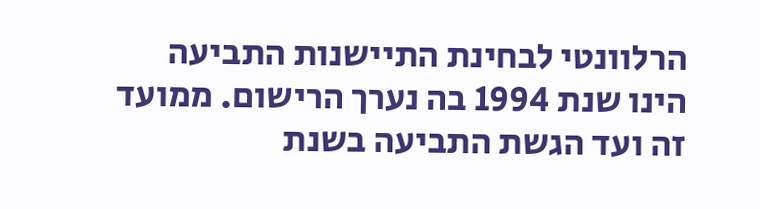הרלוונטי לבחינת התיישנות התביעה הינו שנת 1994 בה נערך הרישום. ממועד זה ועד הגשת התביעה בשנת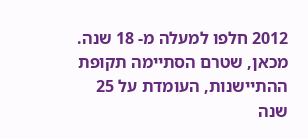2012 חלפו למעלה מ- 18 שנה. מכאן, שטרם הסתיימה תקופת ההתיישנות, העומדת על 25 שנה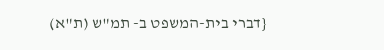{דברי בית-המשפט ב- תמ"ש (ת"א)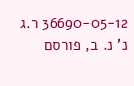36690-05-12 ר.ג נ' נ. ב, פורסם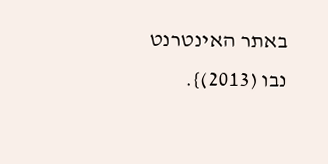באתר האינטרנט נבו (2013)}.